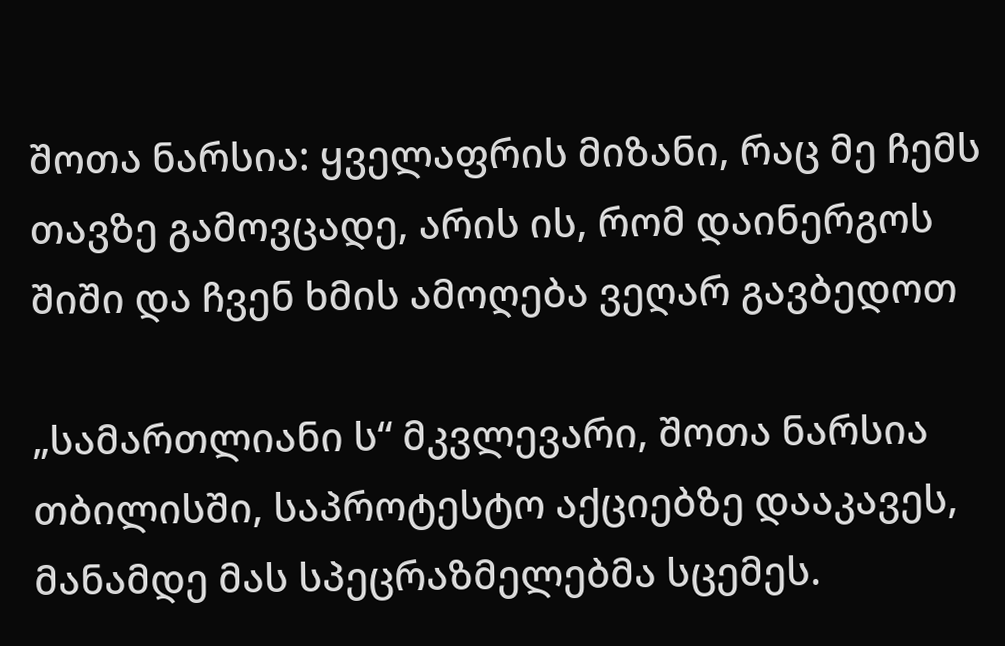შოთა ნარსია: ყველაფრის მიზანი, რაც მე ჩემს თავზე გამოვცადე, არის ის, რომ დაინერგოს შიში და ჩვენ ხმის ამოღება ვეღარ გავბედოთ

„სამართლიანი ს“ მკვლევარი, შოთა ნარსია თბილისში, საპროტესტო აქციებზე დააკავეს, მანამდე მას სპეცრაზმელებმა სცემეს.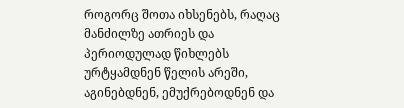როგორც შოთა იხსენებს, რაღაც მანძილზე ათრიეს და პერიოდულად წიხლებს ურტყამდნენ წელის არეში, აგინებდნენ, ემუქრებოდნენ და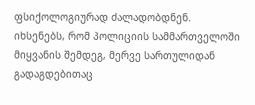ფსიქოლოგიურად ძალადობდნენ. იხსენებს, რომ პოლიციის სამმართველოში მიყვანის შემდეგ, მერვე სართულიდან გადაგდებითაც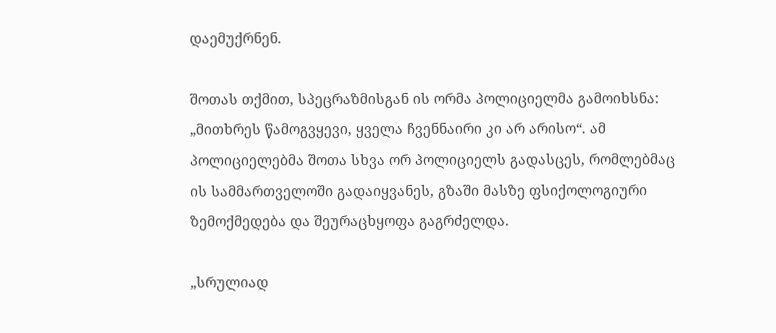დაემუქრნენ.

შოთას თქმით, სპეცრაზმისგან ის ორმა პოლიციელმა გამოიხსნა: „მითხრეს წამოგვყევი, ყველა ჩვენნაირი კი არ არისო“. ამ პოლიციელებმა შოთა სხვა ორ პოლიციელს გადასცეს, რომლებმაც ის სამმართველოში გადაიყვანეს, გზაში მასზე ფსიქოლოგიური ზემოქმედება და შეურაცხყოფა გაგრძელდა.

„სრულიად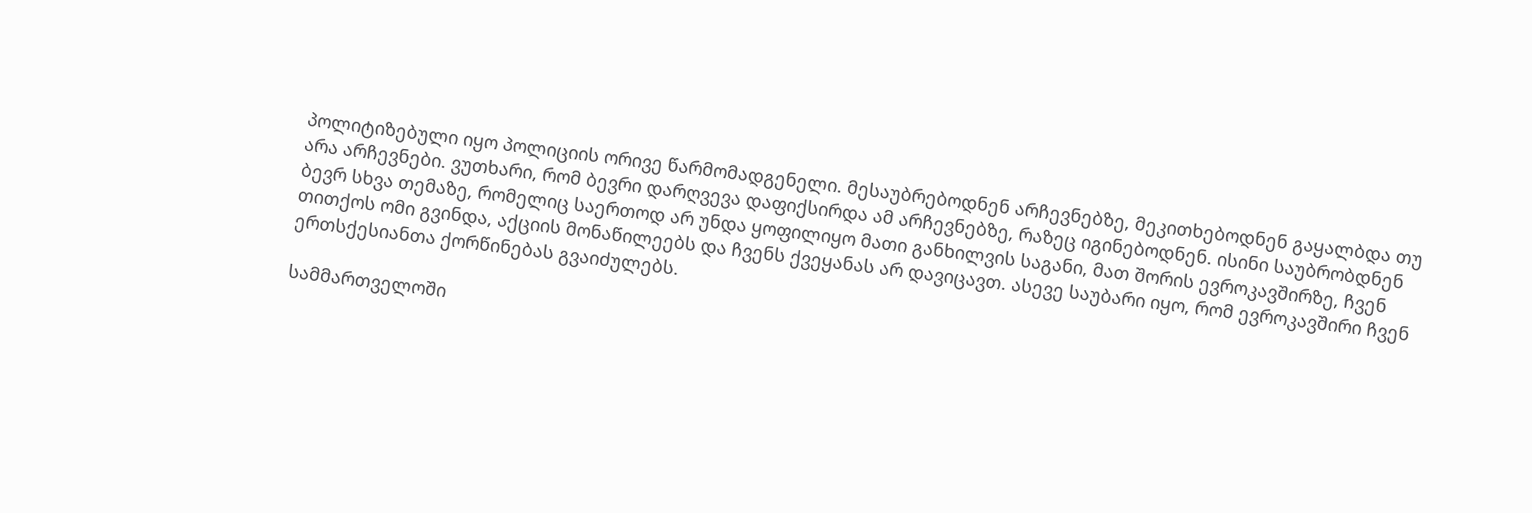პოლიტიზებული იყო პოლიციის ორივე წარმომადგენელი. მესაუბრებოდნენ არჩევნებზე, მეკითხებოდნენ გაყალბდა თუ არა არჩევნები. ვუთხარი, რომ ბევრი დარღვევა დაფიქსირდა ამ არჩევნებზე, რაზეც იგინებოდნენ. ისინი საუბრობდნენ ბევრ სხვა თემაზე, რომელიც საერთოდ არ უნდა ყოფილიყო მათი განხილვის საგანი, მათ შორის ევროკავშირზე, ჩვენ თითქოს ომი გვინდა, აქციის მონაწილეებს და ჩვენს ქვეყანას არ დავიცავთ. ასევე საუბარი იყო, რომ ევროკავშირი ჩვენ ერთსქესიანთა ქორწინებას გვაიძულებს.

სამმართველოში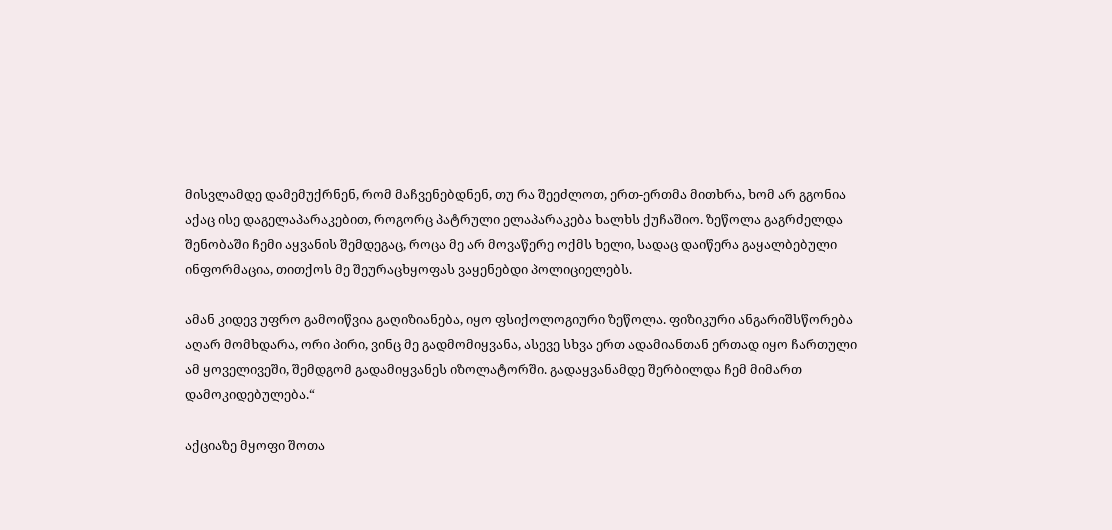მისვლამდე დამემუქრნენ, რომ მაჩვენებდნენ, თუ რა შეეძლოთ, ერთ-ერთმა მითხრა, ხომ არ გგონია აქაც ისე დაგელაპარაკებით, როგორც პატრული ელაპარაკება ხალხს ქუჩაშიო. ზეწოლა გაგრძელდა შენობაში ჩემი აყვანის შემდეგაც, როცა მე არ მოვაწერე ოქმს ხელი, სადაც დაიწერა გაყალბებული ინფორმაცია, თითქოს მე შეურაცხყოფას ვაყენებდი პოლიციელებს.

ამან კიდევ უფრო გამოიწვია გაღიზიანება, იყო ფსიქოლოგიური ზეწოლა. ფიზიკური ანგარიშსწორება აღარ მომხდარა, ორი პირი, ვინც მე გადმომიყვანა, ასევე სხვა ერთ ადამიანთან ერთად იყო ჩართული ამ ყოველივეში, შემდგომ გადამიყვანეს იზოლატორში. გადაყვანამდე შერბილდა ჩემ მიმართ დამოკიდებულება.“

აქციაზე მყოფი შოთა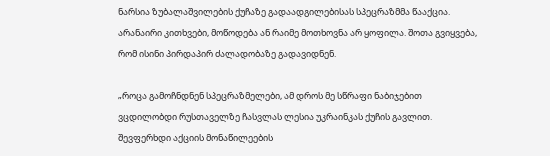ნარსია ზუბალაშვილების ქუჩაზე გადაადგილებისას სპეცრაზმმა წააქცია. არანაირი კითხვები, მოწოდება ან რაიმე მოთხოვნა არ ყოფილა. შოთა გვიყვება, რომ ისინი პირდაპირ ძალადობაზე გადავიდნენ.

„როცა გამოჩნდნენ სპეცრაზმელები, ამ დროს მე სწრაფი ნაბიჯებით ვცდილობდი რუსთაველზე ჩასვლას ლესია უკრაინკას ქუჩის გავლით. შევფერხდი აქციის მონაწილეების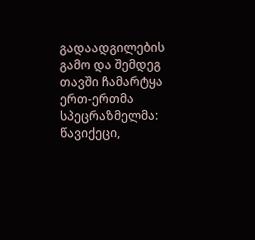გადაადგილების გამო და შემდეგ თავში ჩამარტყა ერთ-ერთმა სპეცრაზმელმა: წავიქეცი,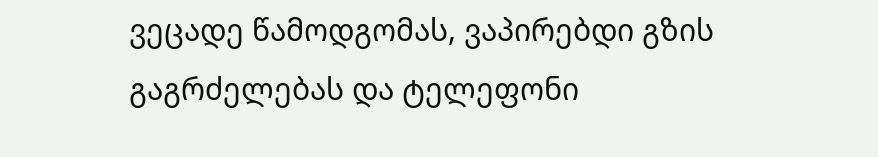ვეცადე წამოდგომას, ვაპირებდი გზის გაგრძელებას და ტელეფონი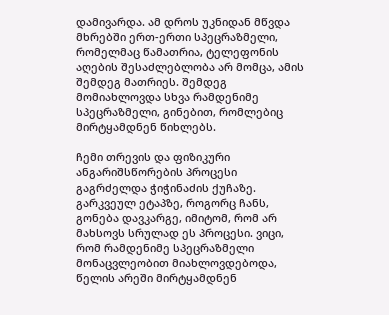დამივარდა. ამ დროს უკნიდან მწვდა მხრებში ერთ-ერთი სპეცრაზმელი, რომელმაც წამათრია, ტელეფონის აღების შესაძლებლობა არ მომცა, ამის შემდეგ მათრიეს. შემდეგ მომიახლოვდა სხვა რამდენიმე სპეცრაზმელი, გინებით, რომლებიც მირტყამდნენ წიხლებს.

ჩემი თრევის და ფიზიკური ანგარიშსწორების პროცესი გაგრძელდა ჭიჭინაძის ქუჩაზე. გარკვეულ ეტაპზე, როგორც ჩანს, გონება დავკარგე, იმიტომ, რომ არ მახსოვს სრულად ეს პროცესი. ვიცი, რომ რამდენიმე სპეცრაზმელი მონაცვლეობით მიახლოვდებოდა, წელის არეში მირტყამდნენ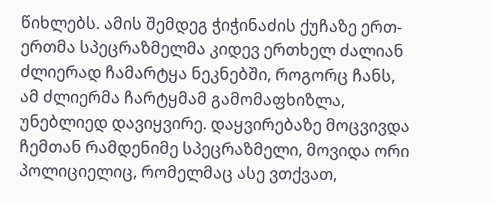წიხლებს. ამის შემდეგ ჭიჭინაძის ქუჩაზე ერთ-ერთმა სპეცრაზმელმა კიდევ ერთხელ ძალიან ძლიერად ჩამარტყა ნეკნებში, როგორც ჩანს, ამ ძლიერმა ჩარტყმამ გამომაფხიზლა, უნებლიედ დავიყვირე. დაყვირებაზე მოცვივდა ჩემთან რამდენიმე სპეცრაზმელი, მოვიდა ორი პოლიციელიც, რომელმაც ასე ვთქვათ,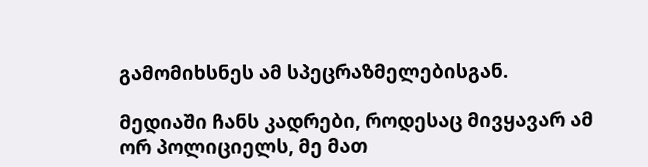გამომიხსნეს ამ სპეცრაზმელებისგან.

მედიაში ჩანს კადრები, როდესაც მივყავარ ამ ორ პოლიციელს, მე მათ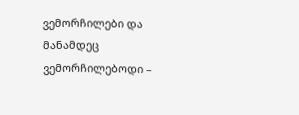ვემორჩილები და მანამდეც ვემორჩილებოდი –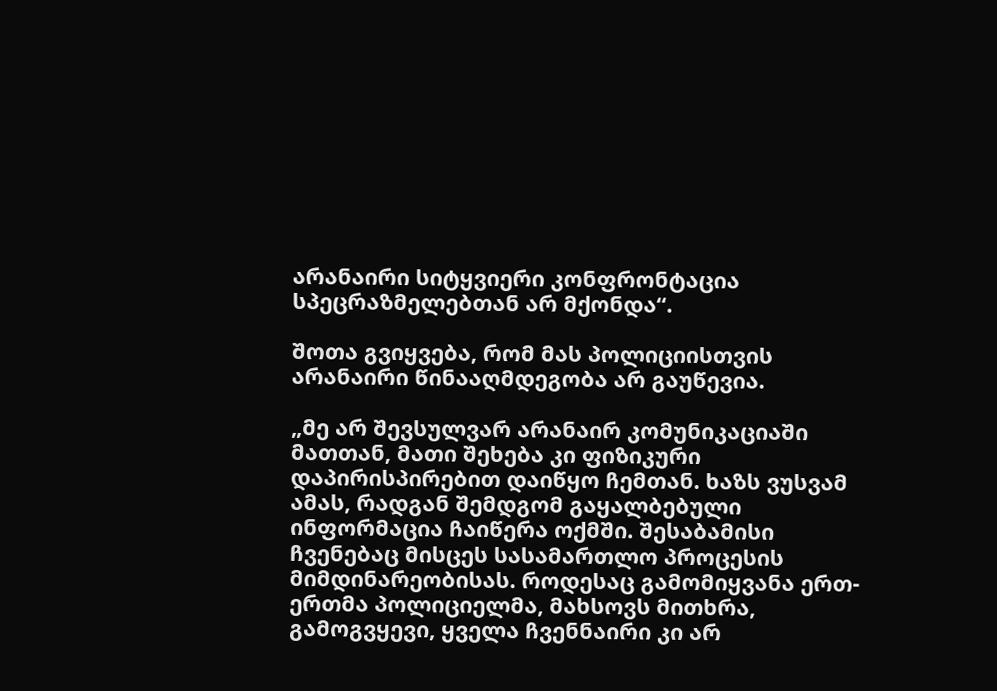არანაირი სიტყვიერი კონფრონტაცია სპეცრაზმელებთან არ მქონდა“.

შოთა გვიყვება, რომ მას პოლიციისთვის არანაირი წინააღმდეგობა არ გაუწევია.

„მე არ შევსულვარ არანაირ კომუნიკაციაში მათთან, მათი შეხება კი ფიზიკური დაპირისპირებით დაიწყო ჩემთან. ხაზს ვუსვამ ამას, რადგან შემდგომ გაყალბებული ინფორმაცია ჩაიწერა ოქმში. შესაბამისი ჩვენებაც მისცეს სასამართლო პროცესის მიმდინარეობისას. როდესაც გამომიყვანა ერთ-ერთმა პოლიციელმა, მახსოვს მითხრა, გამოგვყევი, ყველა ჩვენნაირი კი არ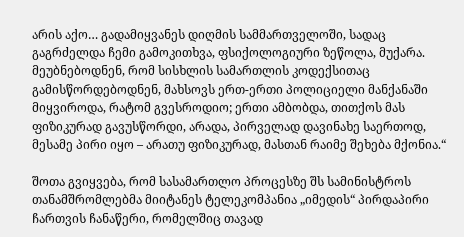არის აქო… გადამიყვანეს დიღმის სამმართველოში, სადაც გაგრძელდა ჩემი გამოკითხვა, ფსიქოლოგიური ზეწოლა, მუქარა. მეუბნებოდნენ, რომ სისხლის სამართლის კოდექსითაც გამისწორდებოდნენ, მახსოვს ერთ-ერთი პოლიციელი მანქანაში მიყვიროდა, რატომ გვესროდიო; ერთი ამბობდა, თითქოს მას ფიზიკურად გავუსწორდი, არადა, პირველად დავინახე საერთოდ, მესამე პირი იყო – არათუ ფიზიკურად, მასთან რაიმე შეხება მქონია.“

შოთა გვიყვება, რომ სასამართლო პროცესზე შს სამინისტროს თანამშრომლებმა მიიტანეს ტელეკომპანია „იმედის“ პირდაპირი ჩართვის ჩანაწერი, რომელშიც თავად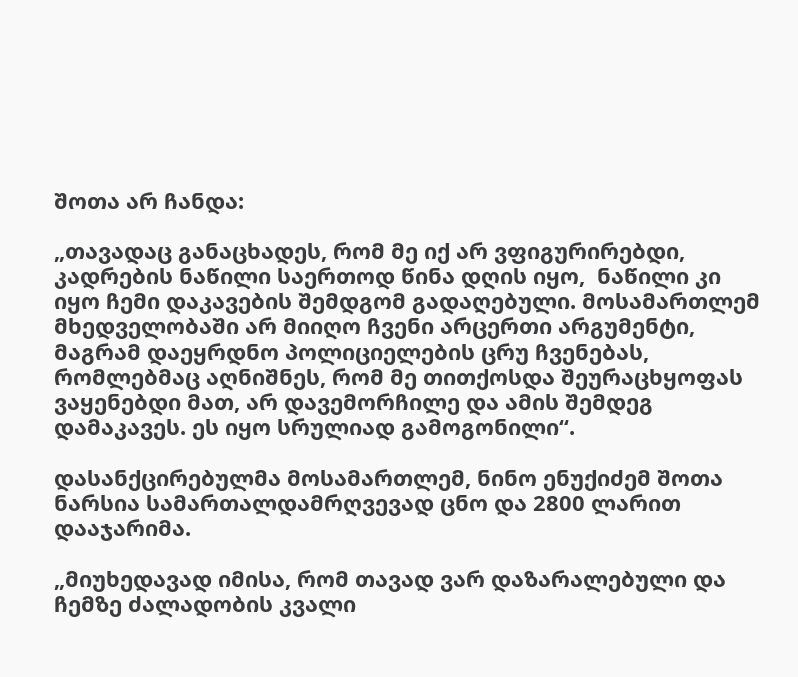შოთა არ ჩანდა:

„თავადაც განაცხადეს, რომ მე იქ არ ვფიგურირებდი, კადრების ნაწილი საერთოდ წინა დღის იყო,  ნაწილი კი იყო ჩემი დაკავების შემდგომ გადაღებული. მოსამართლემ მხედველობაში არ მიიღო ჩვენი არცერთი არგუმენტი, მაგრამ დაეყრდნო პოლიციელების ცრუ ჩვენებას, რომლებმაც აღნიშნეს, რომ მე თითქოსდა შეურაცხყოფას ვაყენებდი მათ, არ დავემორჩილე და ამის შემდეგ დამაკავეს. ეს იყო სრულიად გამოგონილი“.

დასანქცირებულმა მოსამართლემ, ნინო ენუქიძემ შოთა ნარსია სამართალდამრღვევად ცნო და 2800 ლარით დააჯარიმა.

„მიუხედავად იმისა, რომ თავად ვარ დაზარალებული და ჩემზე ძალადობის კვალი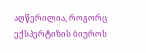აღწერილია, როგორც ექსპერტიზის ბიუროს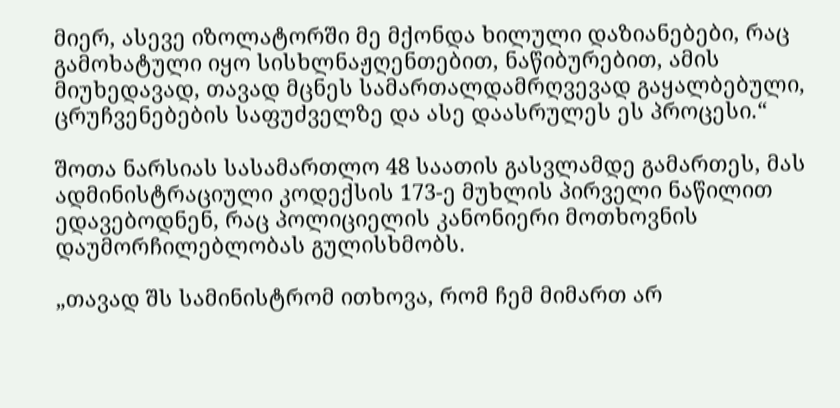მიერ, ასევე იზოლატორში მე მქონდა ხილული დაზიანებები, რაც გამოხატული იყო სისხლნაჟღენთებით, ნაწიბურებით, ამის მიუხედავად, თავად მცნეს სამართალდამრღვევად გაყალბებული, ცრუჩვენებების საფუძველზე და ასე დაასრულეს ეს პროცესი.“

შოთა ნარსიას სასამართლო 48 საათის გასვლამდე გამართეს, მას ადმინისტრაციული კოდექსის 173-ე მუხლის პირველი ნაწილით ედავებოდნენ, რაც პოლიციელის კანონიერი მოთხოვნის დაუმორჩილებლობას გულისხმობს.

„თავად შს სამინისტრომ ითხოვა, რომ ჩემ მიმართ არ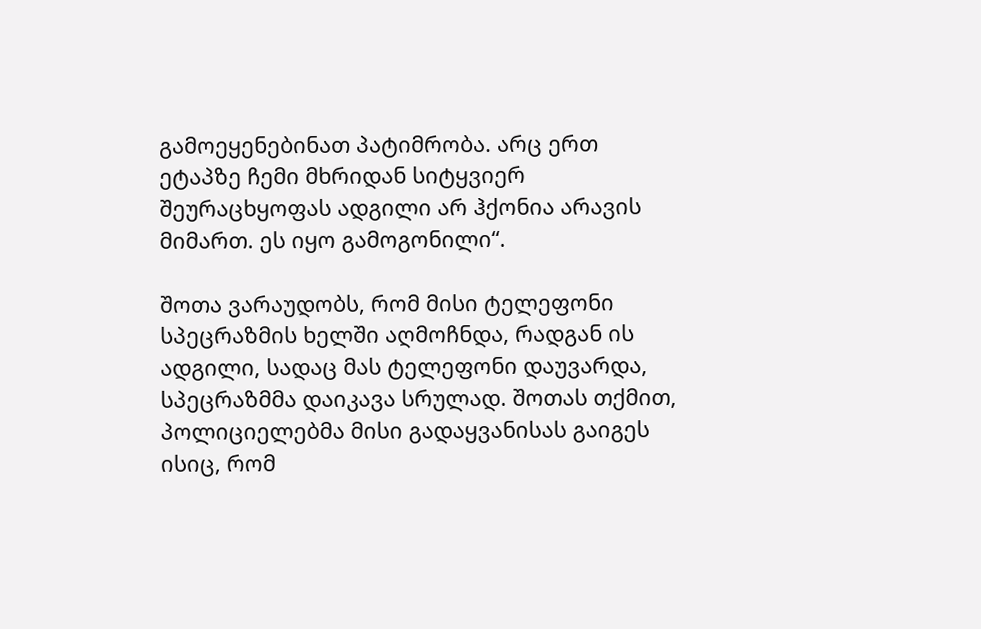გამოეყენებინათ პატიმრობა. არც ერთ ეტაპზე ჩემი მხრიდან სიტყვიერ შეურაცხყოფას ადგილი არ ჰქონია არავის მიმართ. ეს იყო გამოგონილი“.

შოთა ვარაუდობს, რომ მისი ტელეფონი სპეცრაზმის ხელში აღმოჩნდა, რადგან ის ადგილი, სადაც მას ტელეფონი დაუვარდა, სპეცრაზმმა დაიკავა სრულად. შოთას თქმით, პოლიციელებმა მისი გადაყვანისას გაიგეს ისიც, რომ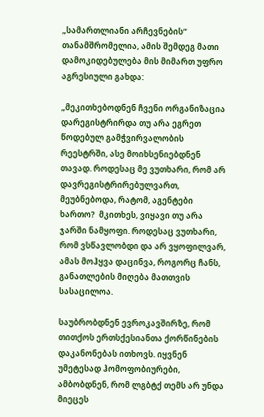„სამართლიანი არჩევნების“ თანამშრომელია, ამის შემდეგ მათი დამოკიდებულება მის მიმართ უფრო აგრესიული გახდა:

„მეკითხებოდნენ ჩვენი ორგანიზაცია დარეგისტრირდა თუ არა ეგრეთ წოდებულ გამჭვირვალობის რეესტრში, ასე მოიხსენიებდნენ თავად. როდესაც მე ვუთხარი, რომ არ დავრეგისტრირებულვართ, მეუბნებოდა, რატომ, აგენტები ხართო?  მკითხეს, ვიყავი თუ არა ჯარში ნამყოფი. როდესაც ვუთხარი, რომ ვსწავლობდი და არ ვყოფილვარ, ამას მოჰყვა დაცინვა, როგორც ჩანს, განათლების მიღება მათთვის სასაცილოა.

საუბრობდნენ ევროკავშირზე, რომ თითქოს ერთსქესიანთა ქორწინების დაკანონებას ითხოვს. იყვნენ უმეტესად ჰომოფობიურები, ამბობდნენ, რომ ლგბტქ თემს არ უნდა მიეცეს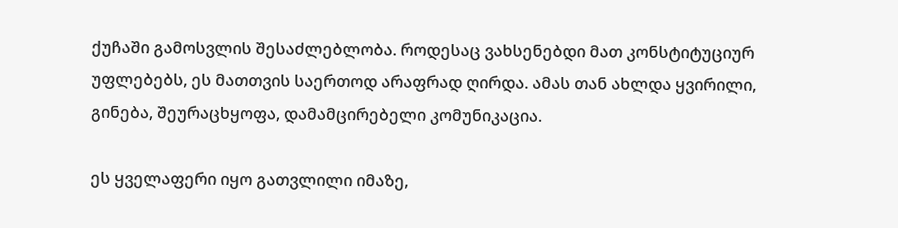ქუჩაში გამოსვლის შესაძლებლობა. როდესაც ვახსენებდი მათ კონსტიტუციურ უფლებებს, ეს მათთვის საერთოდ არაფრად ღირდა. ამას თან ახლდა ყვირილი, გინება, შეურაცხყოფა, დამამცირებელი კომუნიკაცია.

ეს ყველაფერი იყო გათვლილი იმაზე,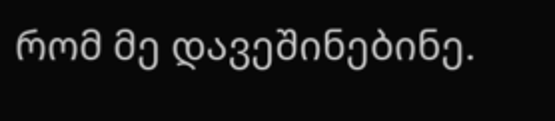რომ მე დავეშინებინე.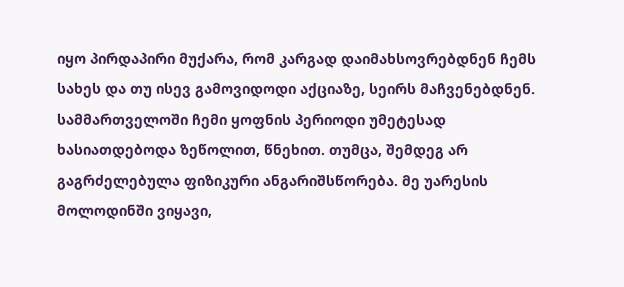იყო პირდაპირი მუქარა, რომ კარგად დაიმახსოვრებდნენ ჩემს სახეს და თუ ისევ გამოვიდოდი აქციაზე, სეირს მაჩვენებდნენ. სამმართველოში ჩემი ყოფნის პერიოდი უმეტესად ხასიათდებოდა ზეწოლით, წნეხით. თუმცა, შემდეგ არ გაგრძელებულა ფიზიკური ანგარიშსწორება. მე უარესის მოლოდინში ვიყავი,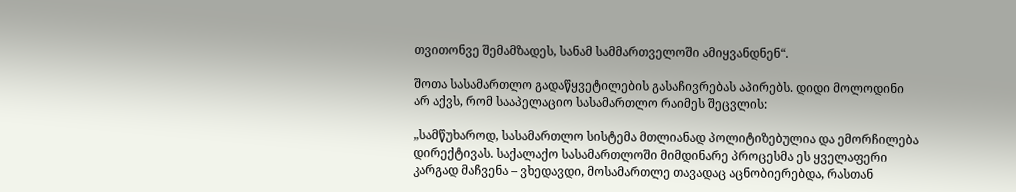თვითონვე შემამზადეს, სანამ სამმართველოში ამიყვანდნენ“.

შოთა სასამართლო გადაწყვეტილების გასაჩივრებას აპირებს. დიდი მოლოდინი არ აქვს, რომ სააპელაციო სასამართლო რაიმეს შეცვლის:

„სამწუხაროდ, სასამართლო სისტემა მთლიანად პოლიტიზებულია და ემორჩილება დირექტივას. საქალაქო სასამართლოში მიმდინარე პროცესმა ეს ყველაფერი კარგად მაჩვენა – ვხედავდი, მოსამართლე თავადაც აცნობიერებდა, რასთან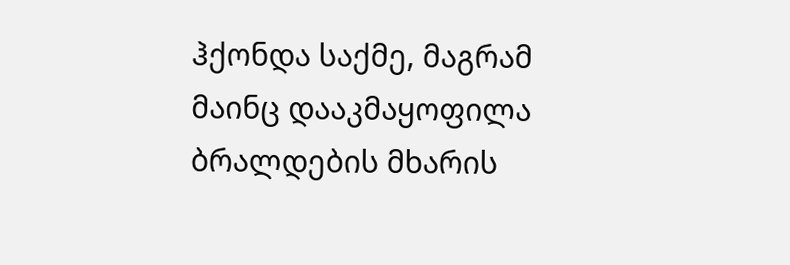ჰქონდა საქმე, მაგრამ მაინც დააკმაყოფილა ბრალდების მხარის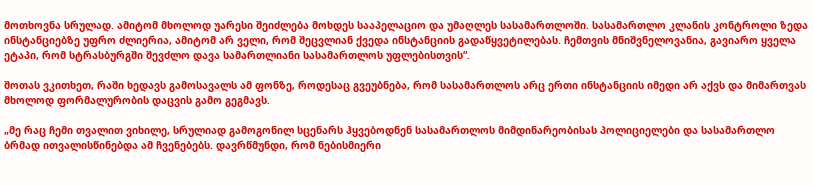მოთხოვნა სრულად. ამიტომ მხოლოდ უარესი შეიძლება მოხდეს სააპელაციო და უმაღლეს სასამართლოში. სასამართლო კლანის კონტროლი ზედა ინსტანციებზე უფრო ძლიერია, ამიტომ არ ველი, რომ შეცვლიან ქვედა ინსტანციის გადაწყვეტილებას. ჩემთვის მნიშვნელოვანია, გავიარო ყველა ეტაპი, რომ სტრასბურგში შევძლო დავა სამართლიანი სასამართლოს უფლებისთვის“.

შოთას ვკითხეთ, რაში ხედავს გამოსავალს ამ ფონზე, როდესაც გვეუბნება, რომ სასამართლოს არც ერთი ინსტანციის იმედი არ აქვს და მიმართვას მხოლოდ ფორმალურობის დაცვის გამო გეგმავს.

„მე რაც ჩემი თვალით ვიხილე, სრულიად გამოგონილ სცენარს ჰყვებოდნენ სასამართლოს მიმდინარეობისას პოლიციელები და სასამართლო ბრმად ითვალისწინებდა ამ ჩვენებებს. დავრწმუნდი, რომ ნებისმიერი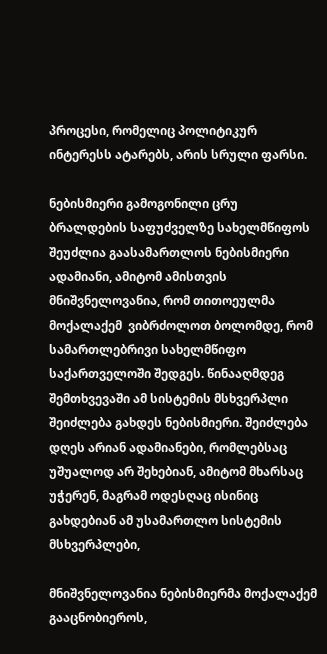პროცესი, რომელიც პოლიტიკურ ინტერესს ატარებს, არის სრული ფარსი.

ნებისმიერი გამოგონილი ცრუ ბრალდების საფუძველზე სახელმწიფოს შეუძლია გაასამართლოს ნებისმიერი ადამიანი, ამიტომ ამისთვის მნიშვნელოვანია, რომ თითოეულმა მოქალაქემ  ვიბრძოლოთ ბოლომდე, რომ სამართლებრივი სახელმწიფო საქართველოში შედგეს. წინააღმდეგ შემთხვევაში ამ სისტემის მსხვერპლი შეიძლება გახდეს ნებისმიერი. შეიძლება დღეს არიან ადამიანები, რომლებსაც უშუალოდ არ შეხებიან, ამიტომ მხარსაც უჭერენ, მაგრამ ოდესღაც ისინიც გახდებიან ამ უსამართლო სისტემის მსხვერპლები,

მნიშვნელოვანია ნებისმიერმა მოქალაქემ გააცნობიეროს,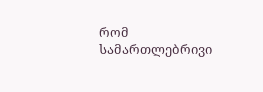რომ სამართლებრივი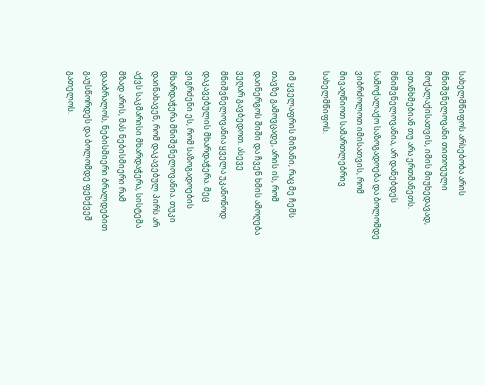სახელმწიფოს არსებობა არის მნიშვნელოვანი თითოეული მოქალაქისათვის, იმის მიუხედავად, ეთანხმებიან თუ არა ერთმანეთს. მნიშვნელოვანია, არ დანებდეს სამოქალაქო საზოგადოება და ბოლომდე ვიბრძოლოთ იმისათვის, რომ მივაღწიოთ სამართლებრივ სახელმწიფოს.

იმ ყველაფრის მიზანი, რაც მე ჩემს თავზე გამოვცადე, არის ის, რომ დაინერგოს შიში და ჩვენ ხმის ამოღება ვეღარ გავბედოთ. ასევე მნიშვნელოვანია ყველა უკანონოდ დაკავებულის მხარდაჭერა. მეც ვიგრძენი ეს, რომ საზოგადოების მხარდაჭერა მნიშვნელოვანია. თუკი დაინახავენ, რომ დაკავებულ პირს არ აქვს საკმარისი მხარდაჭერა, სისტემა მზად არის, მას ნებისმიერი რამ დააბრალოს, ნებისმიერი ბრალდებით გაუსწორდეს და ბოლომდე ფეხქვეშ გათელოს.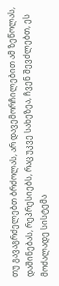თუ გავაგრძელებთ ბრძოლას, არ დავემორჩილებით ამ ზეწოლას, დაშინებას, რეპრესიებს, რაც უკვე სახეზეა, ჩვენ შევძლებთ, ეს მოძალადე სისტემა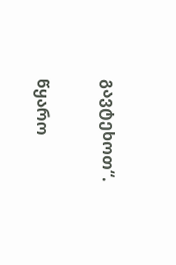გავტეხოთ“.

წყარო